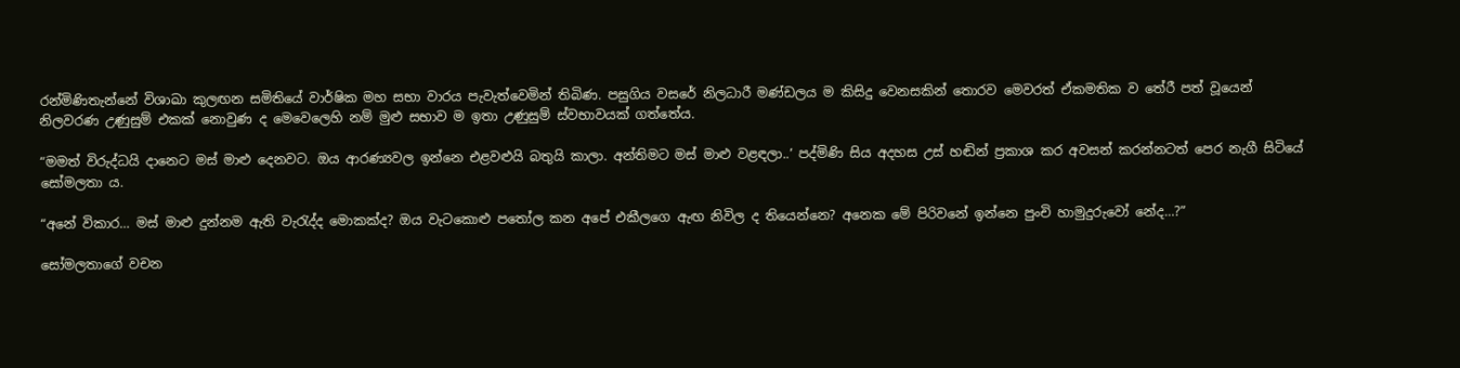රන්මිණිතැන්නේ විශාඛා කුලඟන සමිතියේ වාර්ෂික මහ සභා වාරය පැවැත්වෙමින් තිබිණ. පසුගිය වසරේ නිලධාරී මණ්ඩලය ම කිසිදු වෙනසකින් තොරව මෙවරත් ඒකමතික ව තේරී පත් වූයෙන් නිලවරණ උණුසුම් එකක් නොවුණ ද මෙවෙලෙහි නම් මුළු සභාව ම ඉතා උණුසුම් ස්වභාවයක් ගත්තේය.

“මමත් විරුද්ධයි දානෙට මස් මාළු දෙනවට. ඔය ආරණ්‍යවල ඉන්නෙ එළවළුයි බතුයි කාලා. අන්තිමට මස් මාළු වළඳලා..’ පද්මිණි සිය අදහස උස් හඬින් ප්‍රකාශ කර අවසන් කරන්නටත් පෙර නැගී සිටියේ සෝමලතා ය.

“අනේ විකාර… මස් මාළු දුන්නම ඇති වැරැද්ද මොකක්ද? ඔය වැටකොළු පතෝල කන අපේ එකීලගෙ ඇඟ නිවිල ද තියෙන්නෙ? අනෙක මේ පිරිවනේ ඉන්නෙ පුංචි හාමුදුරුවෝ නේද…?”

සෝමලතාගේ වචන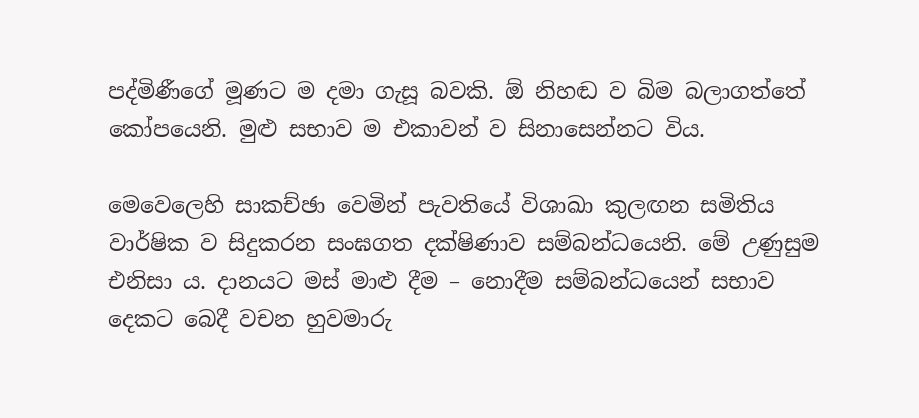පද්මිණීගේ මූණට ම දමා ගැසූ බවකි. ඕ නිහඬ ව බිම බලාගත්තේ කෝපයෙනි. මුළු සභාව ම එකාවන් ව සිනාසෙන්නට විය.

මෙවෙලෙහි සාකච්ඡා වෙමින් පැවතියේ විශාඛා කුලඟන සමිතිය වාර්ෂික ව සිදුකරන සංඝගත දක්ෂිණාව සම්බන්ධයෙනි. මේ උණුසුම එනිසා ය. දානයට මස් මාළු දීම – නොදීම සම්බන්ධයෙන් සභාව දෙකට බෙදී වචන හුවමාරු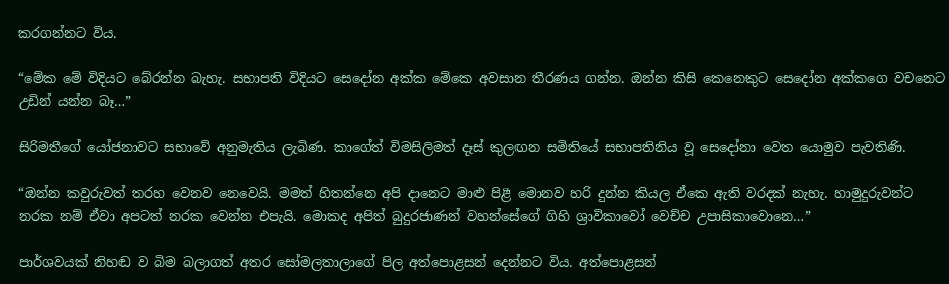කරගන්නට විය.

“මේක මේ විදියට බේරන්න බැහැ. සභාපති විදියට සෙදෝන අක්ක මේකෙ අවසාන තීරණය ගන්න. ඔන්න කිසි කෙනෙකුට සෙදෝන අක්කගෙ වචනෙට උඩින් යන්න බෑ…”

සිරිමතීගේ යෝජනාවට සභාවේ අනුමැතිය ලැබිණ. කාගේත් විමසිලිමත් දෑස් කුලඟන සමිතියේ සභාපතිනිය වූ සෙදෝනා වෙත යොමුව පැවතිණි.

“ඔන්න කවුරුවත් තරහ වෙනව නෙවෙයි. මමත් හිතන්නෙ අපි දානෙට මාළු පිළී මොනව හරි දුන්න කියල ඒකෙ ඇති වරදක් නැහැ. හාමුදුරුවන්ට නරක නම් ඒවා අපටත් නරක වෙන්න එපැයි. මොකද අපිත් බුදුරජාණන් වහන්සේගේ ගිහි ශ්‍රාවිකාවෝ වෙච්ච උපාසිකාවොනෙ…”

පාර්ශවයක් නිහඬ ව බිම බලාගත් අතර සෝමලතාලාගේ පිල අත්පොළසන් දෙන්නට විය. අත්පොළසන්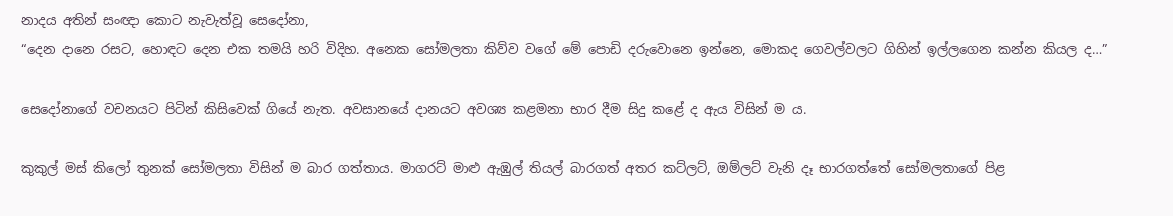නාදය අතින් සංඥා කොට නැවැත්වූ සෙදෝනා,
“දෙන දානෙ රසට, හොඳට දෙන එක තමයි හරි විදිහ. අනෙක සෝමලතා කිව්ව වගේ මේ පොඩි දරුවොනෙ ඉන්නෙ, මොකද ගෙවල්වලට ගිහින් ඉල්ලගෙන කන්න කියල ද…”

සෙදෝනාගේ වචනයට පිටින් කිසිවෙක් ගියේ නැත. අවසානයේ දානයට අවශ්‍ය කළමනා භාර දීම සිදු කළේ ද ඇය විසින් ම ය.

කුකුල් මස් කිලෝ තුනක් සෝමලතා විසින් ම බාර ගත්තාය. මාගරට් මාළු ඇඹුල් තියල් බාරගත් අතර කට්ලට්, ඔම්ලට් වැනි දෑ භාරගත්තේ සෝමලතාගේ පිළ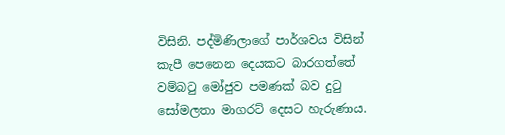විසිනි. පද්මිණිලාගේ පාර්ශවය විසින් කැපී පෙනෙන දෙයකට බාරගත්තේ වම්බටු මෝජුව පමණක් බව දුටු සෝමලතා මාගරට් දෙසට හැරුණාය.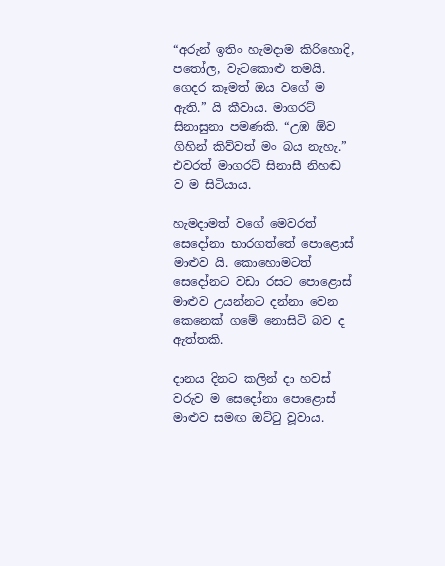“අරුන් ඉතිං හැමදාම කිරිහොදි, පතෝල, වැටකොළු තමයි. ගෙදර කෑමත් ඔය වගේ ම ඇති.” යි කීවාය. මාගරට් සිනාසුනා පමණකි. “උඹ ඕව ගිහින් කිව්වත් මං බය නැහැ.” එවරත් මාගරට් සිනාසී නිහඬ ව ම සිටියාය.

හැමදාමත් වගේ මෙවරත් සෙදෝනා භාරගත්තේ පොළොස් මාළුව යි. කොහොමටත් සෙදෝනට වඩා රසට පොළොස් මාළුව උයන්නට දන්නා වෙන කෙනෙක් ගමේ නොසිටි බව ද ඇත්තකි.

දානය දිනට කලින් දා හවස් වරුව ම සෙදෝනා පොළොස් මාළුව සමඟ ඔට්ටු වූවාය.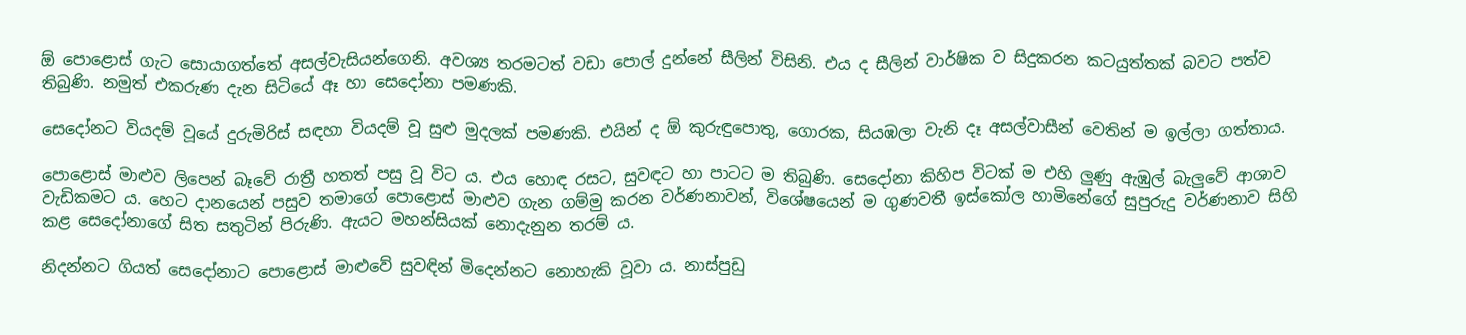ඕ පොළොස් ගැට සොයාගත්තේ අසල්වැසියන්ගෙනි. අවශ්‍ය තරමටත් වඩා පොල් දුන්නේ සීලින් විසිනි. එය ද සීලින් වාර්ෂික ව සිදුකරන කටයුත්තක් බවට පත්ව තිබුණි. නමුත් එකරුණ දැන සිටියේ ඈ හා සෙදෝනා පමණකි.

සෙදෝනට වියදම් වූයේ දුරුමිරිස් සඳහා වියදම් වූ සුළු මුදලක් පමණකි. එයින් ද ඕ කුරුඳුපොතු, ගොරක, සියඹලා වැනි දෑ අසල්වාසීන් වෙතින් ම ඉල්ලා ගත්තාය.

පොළොස් මාළුව ලිපෙන් බෑවේ රාත්‍රී හතත් පසු වූ විට ය. එය හොඳ රසට, සුවඳට හා පාටට ම තිබුණි. සෙදෝනා කිහිප විටක් ම එහි ලුණු ඇඹුල් බැලුවේ ආශාව වැඩිකමට ය. හෙට දානයෙන් පසුව තමාගේ පොළොස් මාළුව ගැන ගම්මු කරන වර්ණනාවන්, විශේෂයෙන් ම ගුණවතී ඉස්කෝල හාමිනේගේ සුපුරුදු වර්ණනාව සිහි කළ සෙදෝනාගේ සිත සතුටින් පිරුණි. ඇයට මහන්සියක් නොදැනුන තරම් ය.

නිදන්නට ගියත් සෙදෝනාට පොළොස් මාළුවේ සුවඳින් මිදෙන්නට නොහැකි වූවා ය. නාස්පුඩු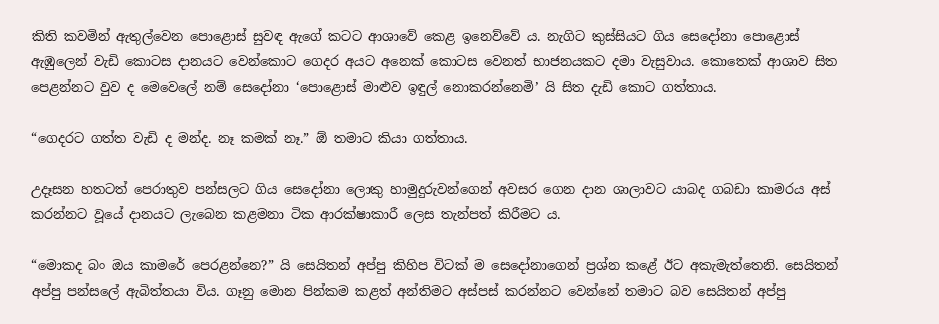කිති කවමින් ඇතුල්වෙන පොළොස් සුවඳ ඇගේ කටට ආශාවේ කෙළ ඉනෙව්වේ ය. නැගිට කුස්සියට ගිය සෙදෝනා පොළොස් ඇඹුලෙන් වැඩි කොටස දානයට වෙන්කොට ගෙදර අයට අනෙක් කොටස වෙනත් භාජනයකට දමා වැසුවාය. කොතෙක් ආශාව සිත පෙළන්නට වුව ද මෙවෙලේ නම් සෙදෝනා ‘පොළොස් මාළුව ඉඳුල් නොකරන්නෙමි’ යි සිත දැඩි කොට ගත්තාය.

“ගෙදරට ගත්ත වැඩි ද මන්ද. නෑ කමක් නෑ.” ඕ තමාට කියා ගත්තාය.

උදෑසන හතටත් පෙරාතුව පන්සලට ගිය සෙදෝනා ලොකු හාමුදුරුවන්ගෙන් අවසර ගෙන දාන ශාලාවට යාබද ගබඩා කාමරය අස් කරන්නට වූයේ දානයට ලැබෙන කළමනා ටික ආරක්ෂාකාරී ලෙස තැන්පත් කිරීමට ය.

“මොකද බං ඔය කාමරේ පෙරළන්නෙ?” යි සෙයිතන් අප්පු කිහිප විටක් ම සෙදෝනාගෙන් ප්‍රශ්න කළේ ඊට අකැමැත්තෙනි. සෙයිතන් අප්පු පන්සලේ ඇබිත්තයා විය. ගෑනු මොන පින්කම කළත් අන්තිමට අස්පස් කරන්නට වෙන්නේ තමාට බව සෙයිතන් අප්පු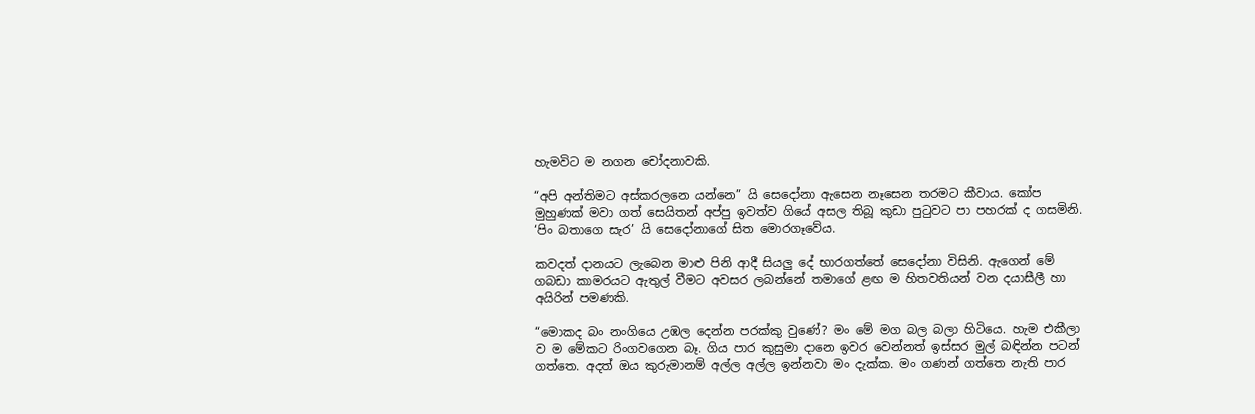හැමවිට ම නගන චෝදනාවකි.

“අපි අන්තිමට අස්කරලනෙ යන්නෙ” යි සෙදෝනා ඇසෙන නෑසෙන තරමට කීවාය. කෝප මුහුණක් මවා ගත් සෙයිතන් අප්පු ඉවත්ව ගියේ අසල තිබූ කුඩා පුටුවට පා පහරක් ද ගසමිනි. ‘පිං බතාගෙ සැර’ යි සෙදෝනාගේ සිත මොරගෑවේය.

කවදත් දානයට ලැබෙන මාළු පිනි ආදී සියලු දේ භාරගත්තේ සෙදෝනා විසිනි. ඇගෙන් මේ ගබඩා කාමරයට ඇතුල් වීමට අවසර ලබන්නේ තමාගේ ළඟ ම හිතවතියන් වන දයාසීලී හා අයිරින් පමණකි.

“මොකද බං නංගියෙ උඹල දෙන්න පරක්කු වුණේ? මං මේ මග බල බලා හිටියෙ. හැම එකීලා ව ම මේකට රිංගවගෙන බෑ. ගිය පාර කුසුමා දානෙ ඉවර වෙන්නත් ඉස්සර මුල් බඳින්න පටන් ගත්තෙ. අදත් ඔය කුරුමානම් අල්ල අල්ල ඉන්නවා මං දැක්ක. මං ගණන් ගත්තෙ නැති පාර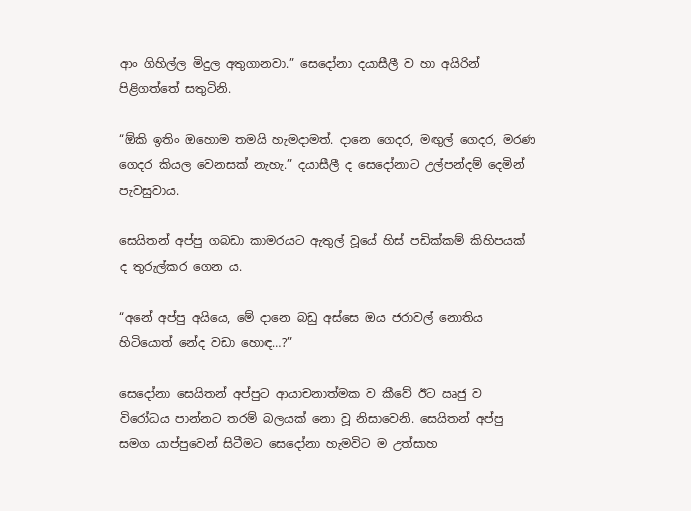ආං ගිහිල්ල මිදුල අතුගානවා.” සෙදෝනා දයාසීලී ව හා අයිරින් පිළිගත්තේ සතුටිනි.

“ඕකි ඉතිං ඔහොම තමයි හැමදාමත්. දානෙ ගෙදර, මඟුල් ගෙදර, මරණ ගෙදර කියල වෙනසක් නැහැ.” දයාසීලී ද සෙදෝනාට උල්පන්දම් දෙමින් පැවසුවාය.

සෙයිතන් අප්පු ගබඩා කාමරයට ඇතුල් වූයේ හිස් පඩික්කම් කිහිපයක් ද තුරුල්කර ගෙන ය.

“අනේ අප්පු අයියෙ, මේ දානෙ බඩු අස්සෙ ඔය ජරාවල් නොතිය හිටියොත් නේද වඩා හොඳ…?”

සෙදෝනා සෙයිතන් අප්පුට ආයාචනාත්මක ව කීවේ ඊට ඍජු ව විරෝධය පාන්නට තරම් බලයක් නො වූ නිසාවෙනි. සෙයිතන් අප්පු සමග යාප්පුවෙන් සිටීමට සෙදෝනා හැමවිට ම උත්සාහ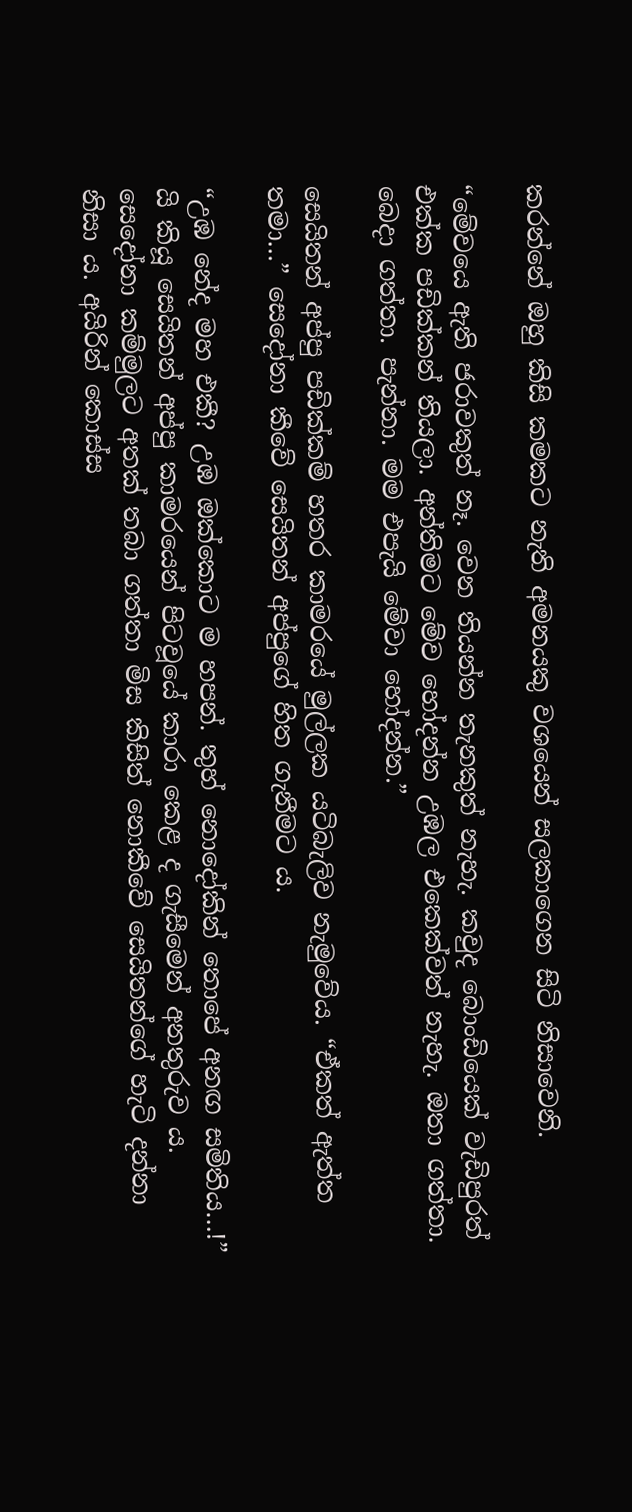කරන්නේ ඔහු කිසි කමකට නැති අමනයකු වශයෙන් සලකාගෙන සිටි නිසාවෙනි.

“මේවයෙ ඇති ජරාවකුත් නෑ. වෙන තියන්න තැනකුත් නැහැ. කවුද බොංඩියෙක් වැඩිපුරත් එක්ක පඩික්කන් තියලා. අන්තිමට මේව හෝදන්න උඹල එකෙක්වත් නැහැ. ඔතා ගත්තා. බෙදා ගත්තා. පැන්නා. මම එපැයි මේවා හෝදන්න.”

සෙයිතන් අප්පු පඩික්කම් හතර කාමරයේ මුල්ලක යටිබැලිව නැමුවේය. “ඒකත් ඇත්ත තමා…” සෙදෝනා කීවේ සෙයිතන් අප්පුගේ හිත ගැනීමට ය.

“උඹ නේද මහ එකී? උඹ ඔක්කොට ම හපන්. තුහ් නොදෝකින් තොපේ අනඟ සමිතිය…!” යි කියූ සෙයිතන් අප්පු කාමරයෙන් පිටවූයේ කාරා කෙළ ද ගැසීමෙන් අනතුරුව ය. සෙදෝනා කම්මුලට අතක් තබා ගත්තා මිස කිසිත් නොකීවේ සෙයිතන්ගේ හැටි දන්නා නිසා ය. අයිරින් කොස්ස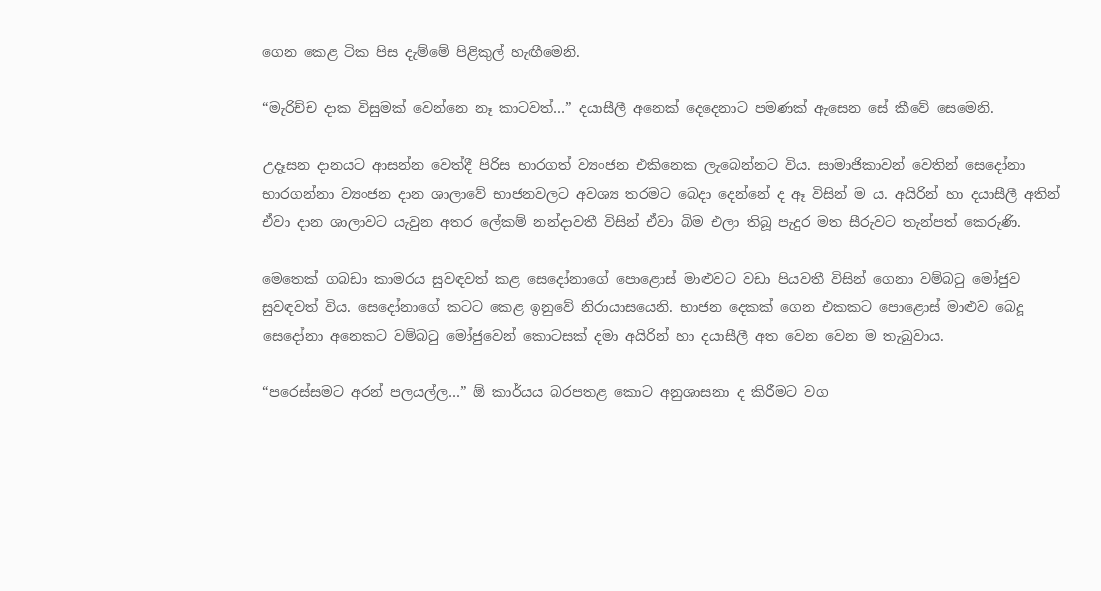ගෙන කෙළ ටික පිස දැම්මේ පිළිකුල් හැඟීමෙනි.

“මැරිච්ච දාක විසුමක් වෙන්නෙ නෑ කාටවත්…” දයාසීලී අනෙක් දෙදෙනාට පමණක් ඇසෙන සේ කීවේ සෙමෙනි.

උදෑසන දානයට ආසන්න වෙත්දී පිරිස භාරගත් ව්‍යංජන එකිනෙක ලැබෙන්නට විය. සාමාජිකාවන් වෙතින් සෙදෝනා භාරගන්නා ව්‍යංජන දාන ශාලාවේ භාජනවලට අවශ්‍ය තරමට බෙදා දෙන්නේ ද ඈ විසින් ම ය. අයිරින් හා දයාසීලී අතින් ඒවා දාන ශාලාවට යැවුන අතර ලේකම් නන්දාවතී විසින් ඒවා බිම එලා තිබූ පැදුර මත සීරුවට තැන්පත් කෙරුණි.

මෙතෙක් ගබඩා කාමරය සුවඳවත් කළ සෙදෝනාගේ පොළොස් මාළුවට වඩා පියවතී විසින් ගෙනා වම්බටු මෝජුව සුවඳවත් විය. සෙදෝනාගේ කටට කෙළ ඉනුවේ නිරායාසයෙනි. භාජන දෙකක් ගෙන එකකට පොළොස් මාළුව බෙදූ සෙදෝනා අනෙකට වම්බටු මෝජුවෙන් කොටසක් දමා අයිරින් හා දයාසීලී අත වෙන වෙන ම තැබුවාය.

“පරෙස්සමට අරන් පලයල්ල…” ඕ කාර්යය බරපතළ කොට අනුශාසනා ද කිරීමට වග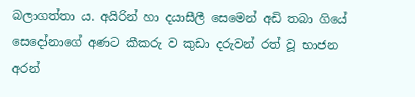බලාගත්තා ය. අයිරින් හා දයාසීලී සෙමෙන් අඩි තබා ගියේ සෙදෝනාගේ අණට කීකරු ව කුඩා දරුවන් රත් වූ භාජන අරන්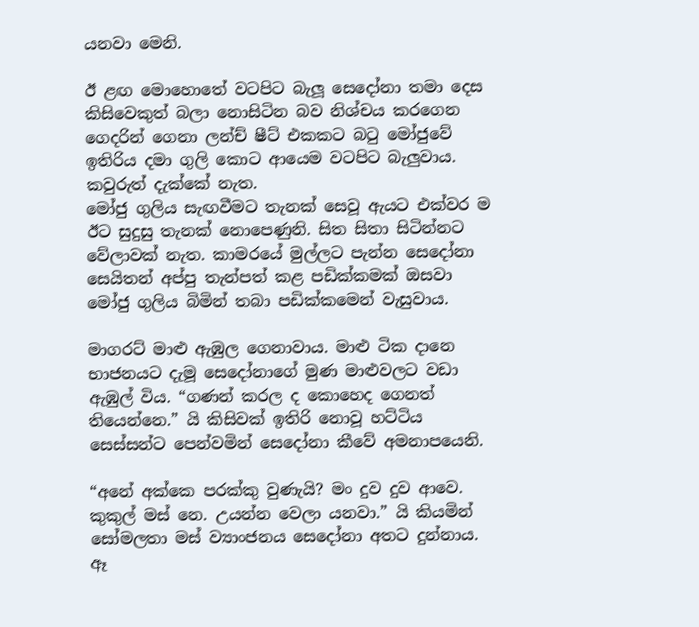යනවා මෙනි.

ඊ ළඟ මොහොතේ වටපිට බැලූ සෙදෝනා තමා දෙස කිසිවෙකුත් බලා නොසිටින බව නිශ්චය කරගෙන ගෙදරින් ගෙනා ලන්ච් ෂීට් එකකට බටු මෝජුවේ ඉතිරිය දමා ගුලි කොට ආයෙම වටපිට බැලුවාය. කවුරුත් දැක්කේ නැත.
මෝජු ගුලිය සැඟවීමට තැනක් සෙවූ ඇයට එක්වර ම ඊට සුදුසු තැනක් නොපෙණුනි. සිත සිතා සිටින්නට වේලාවක් නැත. කාමරයේ මුල්ලට පැන්න සෙදෝනා සෙයිතන් අප්පු තැන්පත් කළ පඩික්කමක් ඔසවා මෝජු ගුලිය බිමින් තබා පඩික්කමෙන් වැසුවාය.

මාගරට් මාළු ඇඹුල ගෙනාවාය. මාළු ටික දානෙ භාජනයට දැමූ සෙදෝනාගේ මුණ මාළුවලට වඩා ඇඹුල් විය. “ගණන් කරල ද කොහෙද ගෙනත් තියෙන්නෙ.” යි කිසිවක් ඉතිරි නොවූ හට්ටිය සෙස්සන්ට පෙන්වමින් සෙදෝනා කීවේ අමනාපයෙනි.

“අනේ අක්කෙ පරක්කු වුණැයි? මං දුව දුව ආවෙ. කුකුල් මස් නෙ. උයන්න වෙලා යනවා.” යි කියමින් සෝමලතා මස් ව්‍යාංජනය සෙදෝනා අතට දුන්නාය. ඈ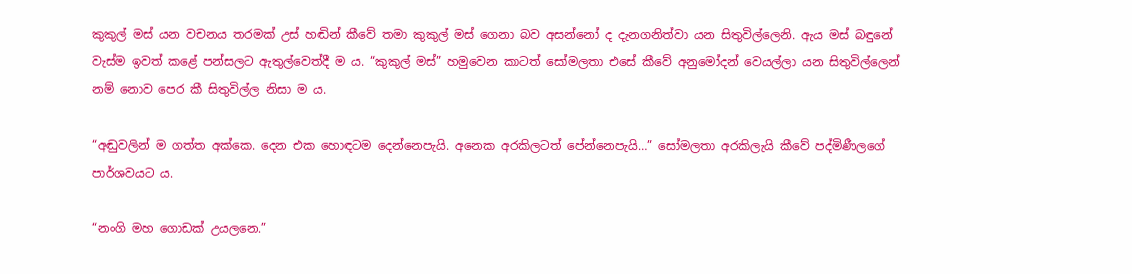කුකුල් මස් යන වචනය තරමක් උස් හඬින් කීවේ තමා කුකුල් මස් ගෙනා බව අසන්නෝ ද දැනගනිත්වා යන සිතුවිල්ලෙනි. ඇය මස් බඳුනේ වැස්ම ඉවත් කළේ පන්සලට ඇතුල්වෙත්දී ම ය. “කුකුල් මස්” හමුවෙන කාටත් සෝමලතා එසේ කීවේ අනුමෝදන් වෙයල්ලා යන සිතුවිල්ලෙන් නම් නොව පෙර කී සිතුවිල්ල නිසා ම ය.

“අඬුවලින් ම ගත්ත අක්කෙ. දෙන එක හොඳටම දෙන්නෙපැයි. අනෙක අරකිලටත් පේන්නෙපැයි…” සෝමලතා අරකිලැයි කීවේ පද්මිණීලගේ පාර්ශවයට ය.

“නංගි මහ ගොඩක් උයලනෙ.”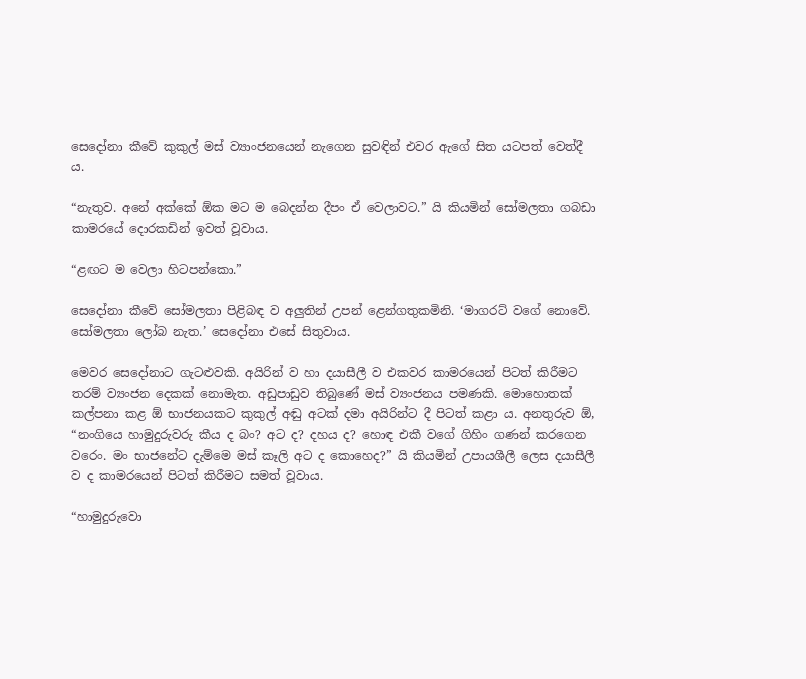සෙදෝනා කීවේ කුකුල් මස් ව්‍යාංජනයෙන් නැගෙන සුවඳින් එවර ඇගේ සිත යටපත් වෙත්දී ය.

“නැතුව. අනේ අක්කේ ඕක මට ම බෙදන්න දීපං ඒ වෙලාවට.” යි කියමින් සෝමලතා ගබඩා කාමරයේ දොරකඩින් ඉවත් වූවාය.

“ළඟට ම වෙලා හිටපන්කො.”

සෙදෝනා කීවේ සෝමලතා පිළිබඳ ව අලුතින් උපන් ළෙන්ගතුකමිනි. ‘මාගරට් වගේ නොවේ. සෝමලතා ලෝබ නැත.’ සෙදෝනා එසේ සිතුවාය.

මෙවර සෙදෝනාට ගැටළුවකි. අයිරින් ව හා දයාසීලී ව එකවර කාමරයෙන් පිටත් කිරීමට තරම් ව්‍යංජන දෙකක් නොමැත. අඩුපාඩුව තිබුණේ මස් ව්‍යංජනය පමණකි. මොහොතක් කල්පනා කළ ඕ භාජනයකට කුකුල් අඬු අටක් දමා අයිරින්ට දී පිටත් කළා ය. අනතුරුව ඕ, “නංගියෙ හාමුදුරුවරු කීය ද බං? අට ද? දහය ද? හොඳ එකී වගේ ගිහිං ගණන් කරගෙන වරෙං. මං භාජනේට දැම්මෙ මස් කෑලි අට ද කොහෙද?” යි කියමින් උපායශීලී ලෙස දයාසීලී ව ද කාමරයෙන් පිටත් කිරීමට සමත් වූවාය.

“හාමුදුරුවො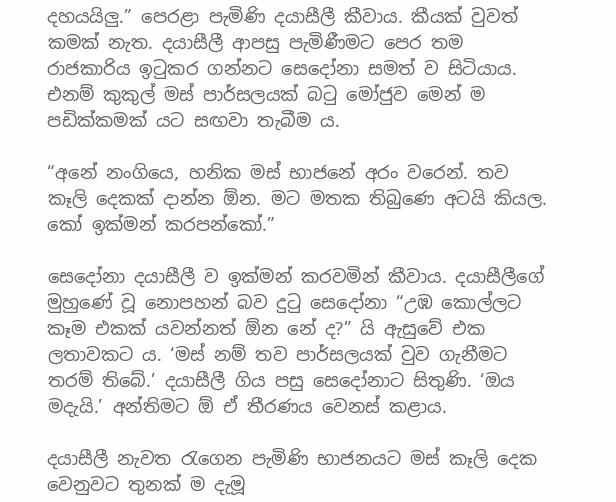දහයයිලු.” පෙරළා පැමිණි දයාසීලී කීවාය. කීයක් වුවත් කමක් නැත. දයාසීලී ආපසු පැමිණීමට පෙර තම රාජකාරිය ඉටුකර ගන්නට සෙදෝනා සමත් ව සිටියාය. එනම් කුකුල් මස් පාර්සලයක් බටු මෝජුව මෙන් ම පඩික්කමක් යට සඟවා තැබීම ය.

“අනේ නංගියෙ, හනික මස් භාජනේ අරං වරෙන්. තව කෑලි දෙකක් දාන්න ඕන. මට මතක තිබුණෙ අටයි කියල. කෝ ඉක්මන් කරපන්කෝ.”

සෙදෝනා දයාසීලී ව ඉක්මන් කරවමින් කීවාය. දයාසීලීගේ මුහුණේ වූ නොපහන් බව දුටු සෙදෝනා “උඹ කොල්ලට කෑම එකක් යවන්නත් ඕන නේ ද?” යි ඇසුවේ එක ලතාවකට ය. ‘මස් නම් තව පාර්සලයක් වුව ගැනීමට තරම් තිබේ.’ දයාසීලී ගිය පසු සෙදෝනාට සිතුණි. ‘ඔය මදැයි.’ අන්තිමට ඕ ඒ තීරණය වෙනස් කළාය.

දයාසීලී නැවත රැගෙන පැමිණි භාජනයට මස් කෑලි දෙක වෙනුවට තුනක් ම දැමූ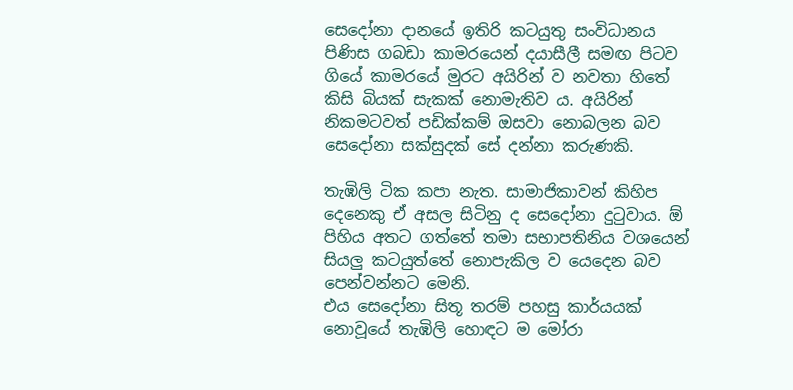සෙදෝනා දානයේ ඉතිරි කටයුතු සංවිධානය පිණිස ගබඩා කාමරයෙන් දයාසීලී සමඟ පිටව ගියේ කාමරයේ මුරට අයිරින් ව නවතා හිතේ කිසි බියක් සැකක් නොමැතිව ය. අයිරින් නිකමටවත් පඩික්කම් ඔසවා නොබලන බව සෙදෝනා සක්සුදක් සේ දන්නා කරුණකි.

තැඹිලි ටික කපා නැත. සාමාජිකාවන් කිහිප දෙනෙකු ඒ අසල සිටිනු ද සෙදෝනා දුටුවාය. ඕ පිහිය අතට ගත්තේ තමා සභාපතිනිය වශයෙන් සියලු කටයුත්තේ නොපැකිල ව යෙදෙන බව පෙන්වන්නට මෙනි.
එය සෙදෝනා සිතූ තරම් පහසු කාර්යයක් නොවූයේ තැඹිලි හොඳට ම මෝරා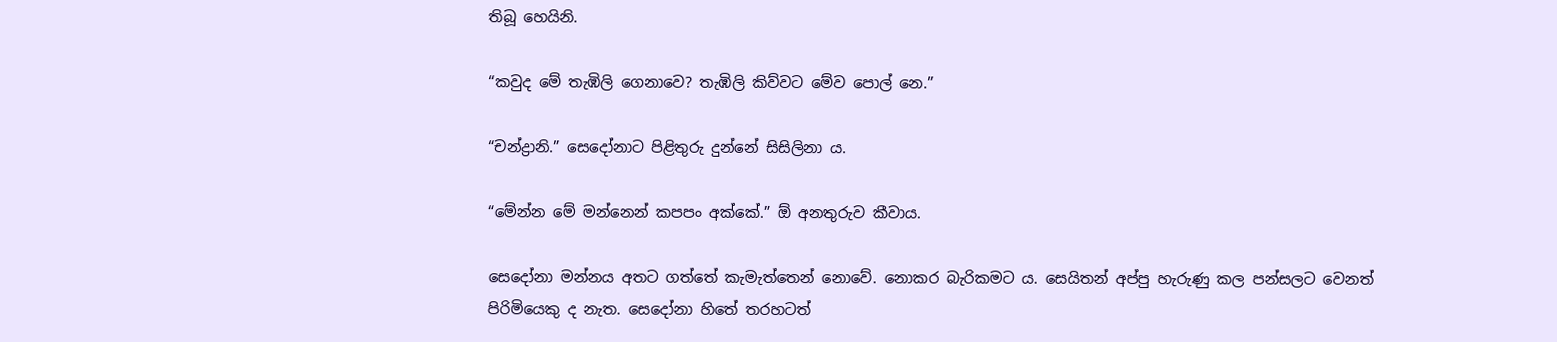තිබූ හෙයිනි.

“කවුද මේ තැඹිලි ගෙනාවෙ? තැඹිලි කිව්වට මේව පොල් නෙ.”

“චන්ද්‍රානි.” සෙදෝනාට පිළිතුරු දුන්නේ සිසිලිනා ය.

“මේන්න මේ මන්නෙන් කපපං අක්කේ.” ඕ අනතුරුව කීවාය.

සෙදෝනා මන්නය අතට ගත්තේ කැමැත්තෙන් නොවේ. නොකර බැරිකමට ය. සෙයිතන් අප්පු හැරුණු කල පන්සලට වෙනත් පිරිමියෙකු ද නැත. සෙදෝනා හිතේ තරහටත්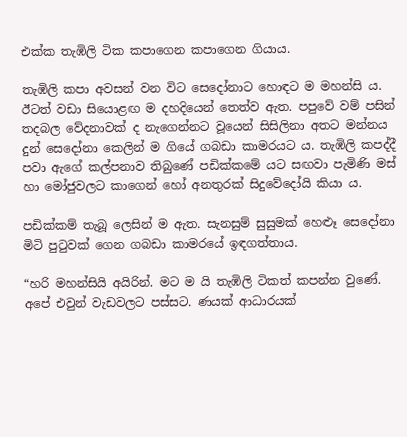එක්ක තැඹිලි ටික කපාගෙන කපාගෙන ගියාය.

තැඹිලි කපා අවසන් වන විට සෙදෝනාට හොඳට ම මහන්සි ය. ඊටත් වඩා සියොළඟ ම දහදියෙන් තෙත්ව ඇත. පපුවේ වම් පසින් තදබල වේදනාවක් ද නැගෙන්නට වූයෙන් සිසිලිනා අතට මන්නය දුන් සෙදෝනා කෙලින් ම ගියේ ගබඩා කාමරයට ය. තැඹිලි කපද්දී පවා ඇගේ කල්පනාව තිබුණේ පඩික්කමේ යට සඟවා පැමිණි මස් හා මෝජුවලට කාගෙන් හෝ අනතුරක් සිදුවේදෝයි කියා ය.

පඩික්කම් තැබූ ලෙසින් ම ඇත. සැනසුම් සුසුමක් හෙළුෑ සෙදෝනා මිටි පුටුවක් ගෙන ගබඩා කාමරයේ ඉඳගත්තාය.

“හරි මහන්සියි අයිරින්. මට ම යි තැඹිලි ටිකත් කපන්න වුණේ. අපේ එවුන් වැඩවලට පස්සට. ණයක් ආධාරයක්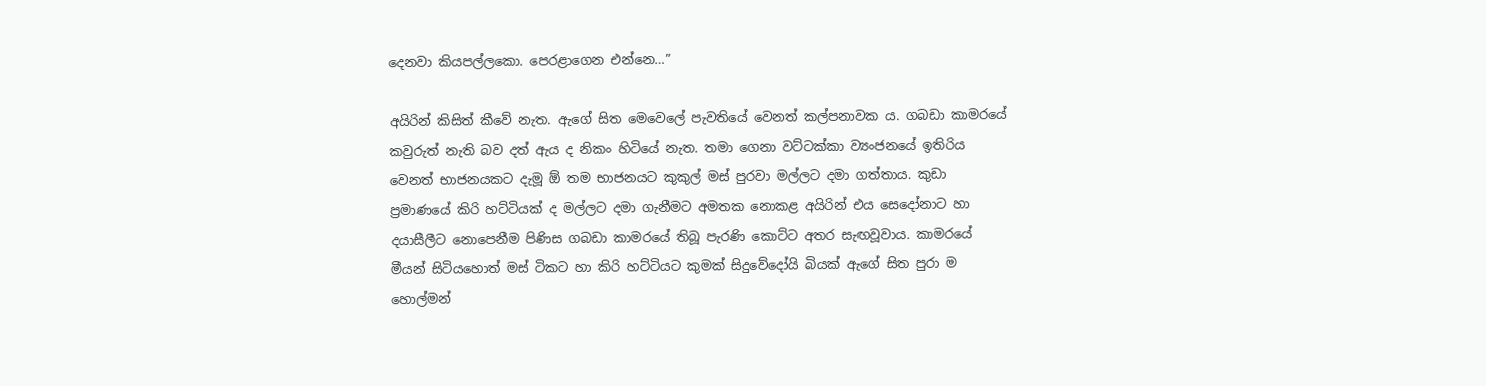දෙනවා කියපල්ලකො. පෙරළාගෙන එන්නෙ…”

අයිරින් කිසිත් කීවේ නැත. ඇගේ සිත මෙවෙලේ පැවතියේ වෙනත් කල්පනාවක ය. ගබඩා කාමරයේ කවුරුත් නැති බව දත් ඇය ද නිකං හිටියේ නැත. තමා ගෙනා වට්ටක්කා ව්‍යංජනයේ ඉතිරිය වෙනත් භාජනයකට දැමූ ඕ තම භාජනයට කුකුල් මස් පුරවා මල්ලට දමා ගත්තාය. කුඩා ප්‍රමාණයේ කිරි හට්ටියක් ද මල්ලට දමා ගැනීමට අමතක නොකළ අයිරින් එය සෙදෝනාට හා දයාසීලීට නොපෙනීම පිණිස ගබඩා කාමරයේ තිබූ පැරණි කොට්ට අතර සැඟවූවාය. කාමරයේ මීයන් සිටියහොත් මස් ටිකට හා කිරි හට්ටියට කුමක් සිදුවේදෝයි බියක් ඇගේ සිත පුරා ම හොල්මන්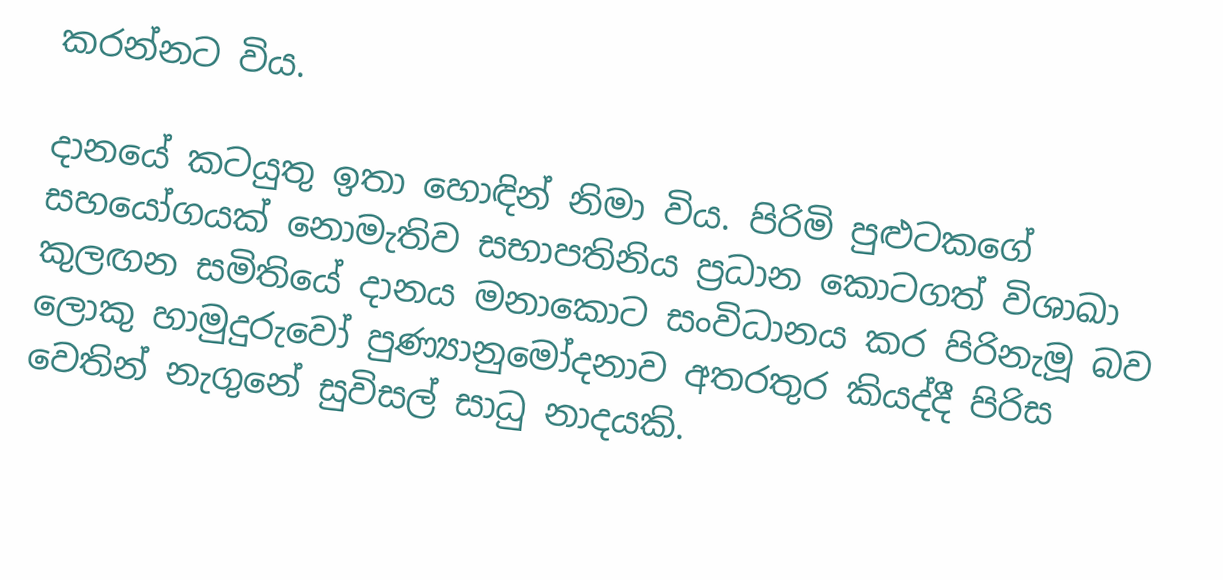කරන්නට විය.

දානයේ කටයුතු ඉතා හොඳින් නිමා විය. පිරිමි පුළුටකගේ සහයෝගයක් නොමැතිව සභාපතිනිය ප්‍රධාන කොටගත් විශාඛා කුලඟන සමිතියේ දානය මනාකොට සංවිධානය කර පිරිනැමූ බව ලොකු හාමුදුරුවෝ පුණ්‍යානුමෝදනාව අතරතුර කියද්දී පිරිස වෙතින් නැගුනේ සුවිසල් සාධු නාදයකි.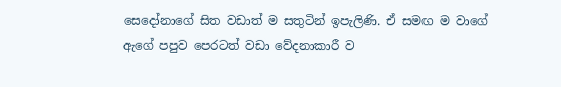සෙදෝනාගේ සිත වඩාත් ම සතුටින් ඉපැලිණි. ඒ සමඟ ම වාගේ ඇගේ පපුව පෙරටත් වඩා වේදනාකාරී ව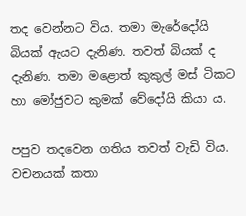තද වෙන්නට විය. තමා මැරේදෝයි බියක් ඇයට දැනිණ. තවත් බියක් ද දැනිණ. තමා මළොත් කුකුල් මස් ටිකට හා මෝජුවට කුමක් වේදෝයි කියා ය.

පපුව තදවෙන ගතිය තවත් වැඩි විය. වචනයක් කතා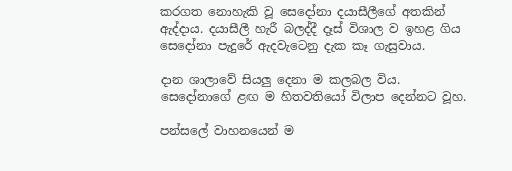කරගත නොහැකි වූ සෙදෝනා දයාසීලීගේ අතකින් ඇද්දාය. දයාසීලී හැරී බලද්දී දෑස් විශාල ව ඉහළ ගිය සෙදෝනා පැදුරේ ඇදවැටෙනු දැක කෑ ගැසුවාය.

දාන ශාලාවේ සියලු දෙනා ම කලබල විය. සෙදෝනාගේ ළඟ ම හිතවතියෝ විලාප දෙන්නට වූහ.

පන්සලේ වාහනයෙන් ම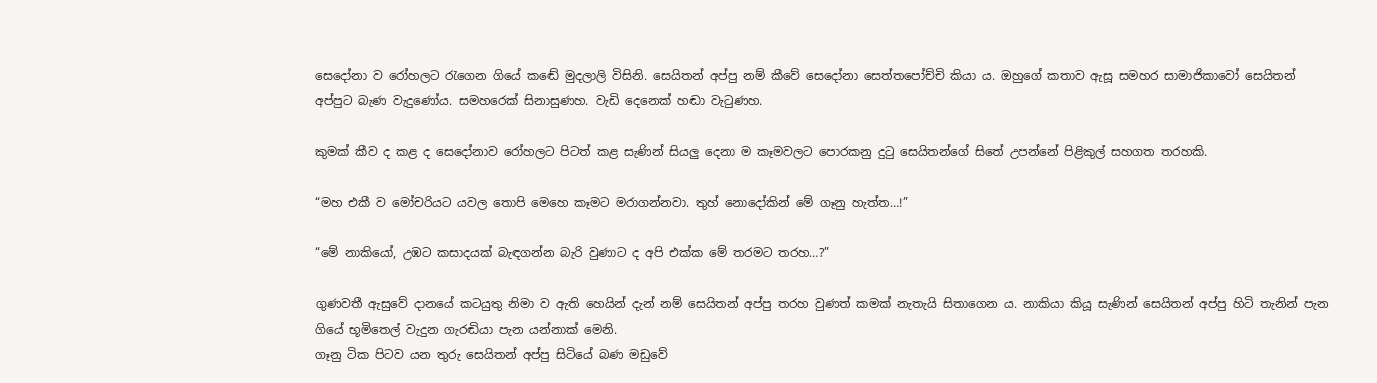සෙදෝනා ව රෝහලට රැගෙන ගියේ කඬේ මුදලාලි විසිනි. සෙයිතන් අප්පු නම් කීවේ සෙදෝනා සෙත්තපෝච්චි කියා ය. ඔහුගේ කතාව ඇසූ සමහර සාමාජිකාවෝ සෙයිතන් අප්පුට බැණ වැදුණෝය. සමහරෙක් සිනාසුණහ. වැඩි දෙනෙක් හඬා වැටුණහ.

කුමක් කීව ද කළ ද සෙදෝනාව රෝහලට පිටත් කළ සැණින් සියලු දෙනා ම කෑමවලට පොරකනු දුටු සෙයිතන්ගේ සිතේ උපන්නේ පිළිකුල් සහගත තරහකි.

“මහ එකී ව මෝචරියට යවල තොපි මෙහෙ කෑමට මරාගන්නවා. තුහ් නොදෝකින් මේ ගෑනු හැත්ත…!”

“මේ නාකියෝ, උඹට කසාදයක් බැඳගන්න බැරි වුණාට ද අපි එක්ක මේ තරමට තරහ…?”

ගුණවතී ඇසුවේ දානයේ කටයුතු නිමා ව ඇති හෙයින් දැන් නම් සෙයිතන් අප්පු තරහ වුණත් කමක් නැතැයි සිතාගෙන ය. නාකියා කියූ සැණින් සෙයිතන් අප්පු හිටි තැනින් පැන ගියේ භූමිතෙල් වැදුන ගැරඬියා පැන යන්නාක් මෙනි.
ගෑනු ටික පිටව යන තුරු සෙයිතන් අප්පු සිටියේ බණ මඩුවේ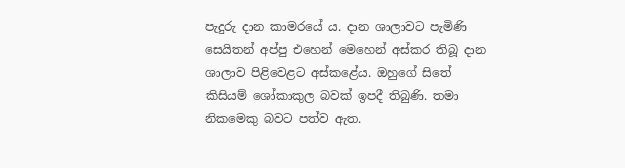පැදුරු දාන කාමරයේ ය. දාන ශාලාවට පැමිණි සෙයිතන් අප්පු එහෙන් මෙහෙන් අස්කර තිබූ දාන ශාලාව පිළිවෙළට අස්කළේය. ඔහුගේ සිතේ කිසියම් ශෝකාකුල බවක් ඉපදී තිබුණි. තමා නිකමෙකු බවට පත්ව ඇත.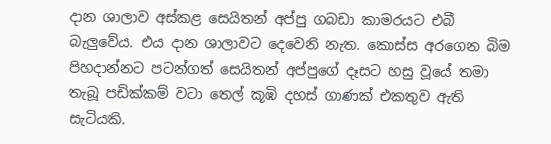දාන ශාලාව අස්කළ සෙයිතන් අප්පු ගබඩා කාමරයට එබී බැලුවේය. එය දාන ශාලාවට දෙවෙනි නැත. කොස්ස අරගෙන බිම පිහදාන්නට පටන්ගත් සෙයිතන් අප්පුගේ දෑසට හසු වූයේ තමා තැබූ පඩික්කම් වටා තෙල් කූඹි දහස් ගාණක් එකතුව ඇති සැටියකි.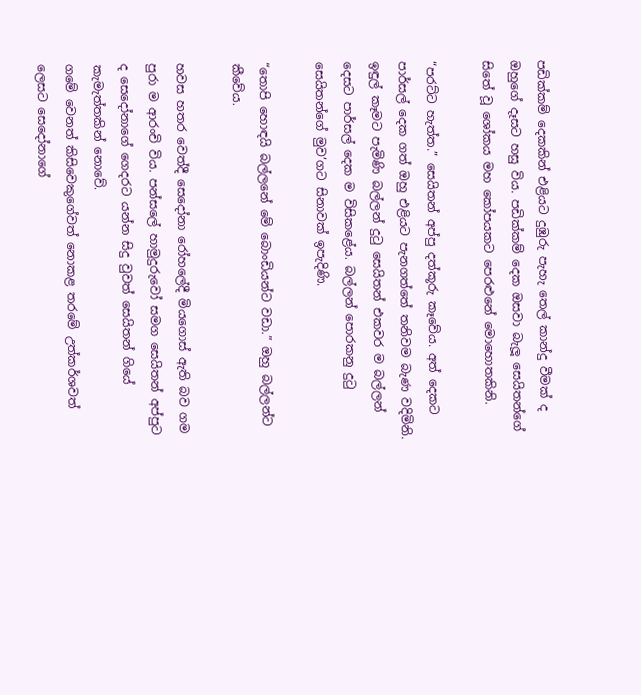පඩික්කම් දෙකකින් එළියට දුඹුරු පැහැ තෙල් කාන්දු වීමක් ද ඔහුගේ දෑසට හසු විය. පඩික්කම් දෙක ඔසවා බැලූ සෙයිතන්ගේ සිතේ වූ ශෝකය මහ කෝපයකට පෙරළුනේ මොහොතකිනි.

“පරට්ට හැත්ත.” සෙයිතන් අප්පු දත්කූරු කෑවේය. අත් දෙකට පාර්සල් දෙක ගත් ඔහු එළියට පැනගත්තේ තනිවම බැණ වදිමිනි. ඉඳුල් කෑමට පැමිණි බල්ලන් දුටු සෙයිතන් එකවර ම බල්ලන් දෙසට පාර්සල් දෙක ම විසිකළේය. බල්ලන් පොරකනු දුටු සෙයිතන්ගේ මුව’ගට සිනාවක් ඉපැදිණි.

“තොපි හොඳයි බල්ලනේ මේ බොංඩියන්ට වඩා.” ඔහු බල්ලන්ට කීවේය.

හවස හතර වෙත්දී සෙදෝනා රෝහලේදී මියගොස් ඇති බව ගම පුරා ම ආරංචි විය. පන්සලේ හාමුදුරුවෝ සමග සෙයිතන් අප්පුට ද සෙදෝනාගේ ගෙදරට යන්න සිදු වුවත් සෙයිතන් ගියේ කැමැත්තකින් නොවේ.
ගමේ වෙනත් කිසිවෙකුගේවත් නොකළ තරමේ උත්කර්ශවත් ලෙසට සෙදෝනාගේ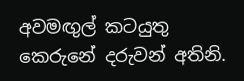අවමඟුල් කටයුතු කෙරුනේ දරුවන් අතිනි.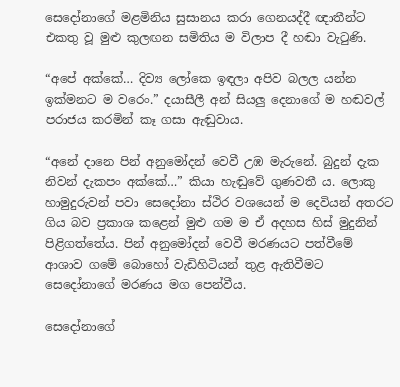සෙදෝනාගේ මළමිනිය සුසානය කරා ගෙනයද්දී ඥාතීන්ට එකතු වූ මුළු කුලඟන සමිතිය ම විලාප දී හඬා වැටුණි.

“අපේ අක්කේ… දිව්‍ය ලෝකෙ ඉඳලා අපිව බලල යන්න ඉක්මනට ම වරෙං.” දයාසීලී අන් සියලු දෙනාගේ ම හඬවල් පරාජය කරමින් කෑ ගසා ඇඬුවාය.

“අනේ දානෙ පින් අනුමෝදන් වෙවී උඹ මැරුනේ. බුදුන් දැක නිවන් දැකපං අක්කේ…” කියා හැඬුවේ ගුණවතී ය. ලොකු හාමුදුරුවන් පවා සෙදෝනා ස්ථිර වශයෙන් ම දෙවියන් අතරට ගිය බව ප්‍රකාශ කළෙන් මුළු ගම ම ඒ අදහස හිස් මුදුනින් පිළිගත්තේය. පින් අනුමෝදන් වෙවී මරණයට පත්වීමේ ආශාව ගමේ බොහෝ වැඩිහිටියන් තුළ ඇතිවීමට සෙදෝනාගේ මරණය මග පෙන්වීය.

සෙදෝනාගේ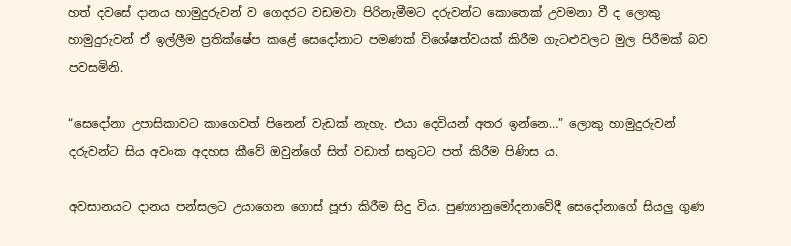හත් දවසේ දානය හාමුදුරුවන් ව ගෙදරට වඩමවා පිරිනැමීමට දරුවන්ට කොතෙක් උවමනා වී ද ලොකු හාමුදුරුවන් ඒ ඉල්ලීම ප්‍රතික්ෂේප කළේ සෙදෝනාට පමණක් විශේෂත්වයක් කිරීම ගැටළුවලට මුල පිරීමක් බව පවසමිනි.

“සෙදෝනා උපාසිකාවට කාගෙවත් පිනෙන් වැඩක් නැහැ. එයා දෙවියන් අතර ඉන්නෙ…” ලොකු හාමුදුරුවන් දරුවන්ට සිය අවංක අදහස කීවේ ඔවුන්ගේ සිත් වඩාත් සතුටට පත් කිරීම පිණිස ය.

අවසානයට දානය පන්සලට උයාගෙන ගොස් පූජා කිරීම සිදු විය. පුණ්‍යානුමෝදනාවේදී සෙදෝනාගේ සියලු ගුණ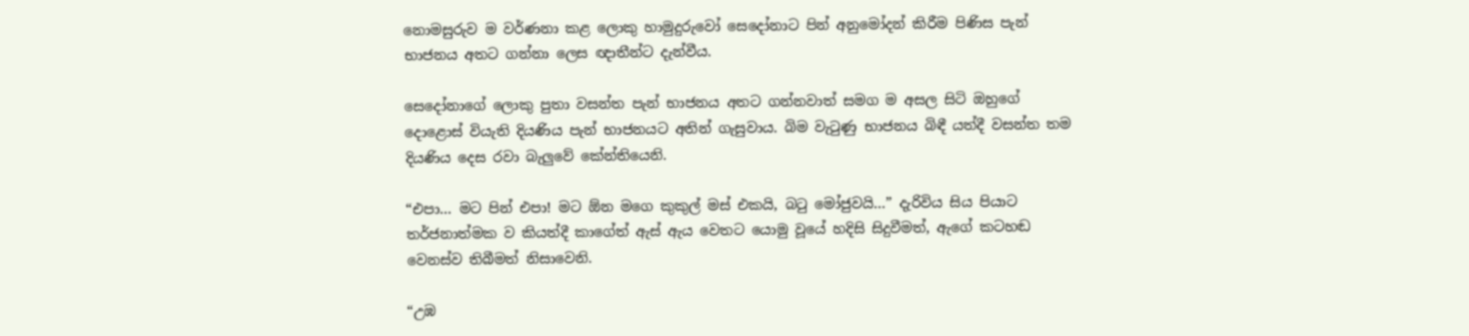නොමසුරුව ම වර්ණනා කළ ලොකු හාමුදුරුවෝ සෙදෝනාට පින් අනුමෝදන් කිරීම පිණිස පැන් භාජනය අතට ගන්නා ලෙස ඥාතීන්ට දැන්වීය.

සෙදෝනාගේ ලොකු පුතා වසන්ත පැන් භාජනය අතට ගන්නවාත් සමග ම අසල සිටි ඔහුගේ දොළොස් වියැති දියණිය පැන් භාජනයට අතින් ගැසුවාය. බිම වැටුණු භාජනය බිඳී යත්දී වසන්ත තම දියණිය දෙස රවා බැලුවේ කේන්තියෙනි.

“එපා… මට පින් එපා! මට ඕන මගෙ කුකුල් මස් එකයි, බටු මෝජුවයි…” දැරිවිය සිය පියාට තර්ජනාත්මක ව කියත්දී කාගේත් ඇස් ඇය වෙතට යොමු වූයේ හදිසි සිදුවීමත්, ඇගේ කටහඬ වෙනස්ව තිබීමත් නිසාවෙනි.

“උඹ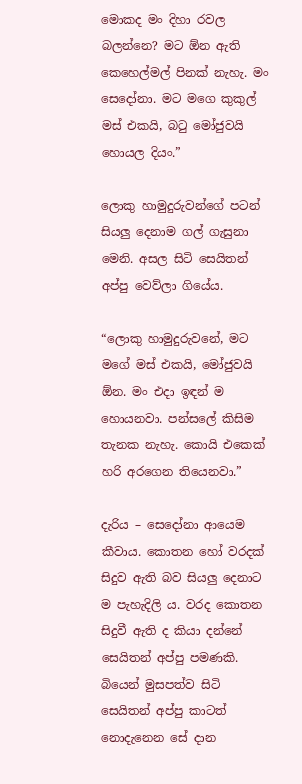මොකද මං දිහා රවල බලන්නෙ? මට ඕන ඇති කෙහෙල්මල් පිනක් නැහැ. මං සෙදෝනා. මට මගෙ කුකුල් මස් එකයි, බටු මෝජුවයි හොයල දියං.”

ලොකු හාමුදුරුවන්ගේ පටන් සියලු දෙනාම ගල් ගැසුනා මෙනි. අසල සිටි සෙයිතන් අප්පු වෙව්ලා ගියේය.

“ලොකු හාමුදුරුවනේ, මට මගේ මස් එකයි, මෝජුවයි ඕන. මං එදා ඉඳන් ම හොයනවා. පන්සලේ කිසිම තැනක නැහැ. කොයි එකෙක් හරි අරගෙන තියෙනවා.”

දැරිය – සෙදෝනා ආයෙම කීවාය. කොතන හෝ වරදක් සිදුව ඇති බව සියලු දෙනාට ම පැහැදිලි ය. වරද කොතන සිදුවී ඇති ද කියා දන්නේ සෙයිතන් අප්පු පමණකි. බියෙන් මුසපත්ව සිටි සෙයිතන් අප්පු කාටත් නොදැනෙන සේ දාන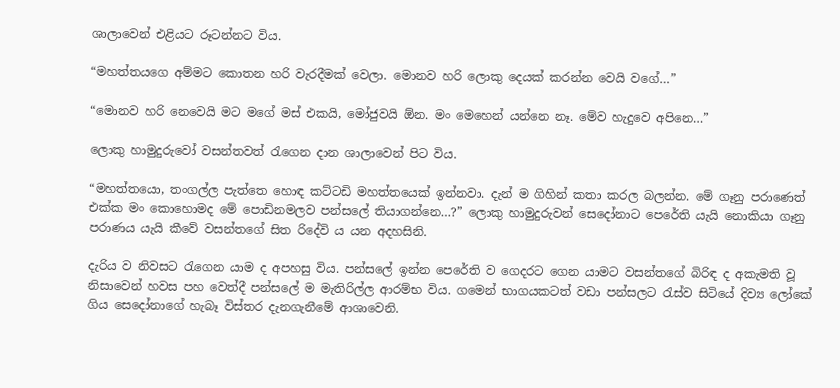ශාලාවෙන් එළියට රූටන්නට විය.

“මහත්තයගෙ අම්මට කොතන හරි වැරදීමක් වෙලා. මොනව හරි ලොකු දෙයක් කරන්න වෙයි වගේ…”

“මොනව හරි නෙවෙයි මට මගේ මස් එකයි, මෝජුවයි ඕන. මං මෙහෙන් යන්නෙ නෑ. මේව හැදුවෙ අපිනෙ…”

ලොකු හාමුදුරුවෝ වසන්තවත් රැගෙන දාන ශාලාවෙන් පිට විය.

“මහත්තයො, තංගල්ල පැත්තෙ හොඳ කට්ටඩි මහත්තයෙක් ඉන්නවා. දැන් ම ගිහින් කතා කරල බලන්න. මේ ගෑනු පරාණෙත් එක්ක මං කොහොමද මේ පොඩිනමලව පන්සලේ තියාගන්නෙ…?” ලොකු හාමුදුරුවන් සෙදෝනාට පෙරේති යැයි නොකියා ගෑනු පරාණය යැයි කීවේ වසන්තගේ සිත රිදේවි ය යන අදහසිනි.

දැරිය ව නිවසට රැගෙන යාම ද අපහසු විය. පන්සලේ ඉන්න පෙරේති ව ගෙදරට ගෙන යාමට වසන්තගේ බිරිඳ ද අකැමති වූ නිසාවෙන් හවස පහ වෙත්දී පන්සලේ ම මැතිරිල්ල ආරම්භ විය. ගමෙන් භාගයකටත් වඩා පන්සලට රැස්ව සිටියේ දිව්‍ය ලෝකේ ගිය සෙදෝනාගේ හැබෑ විස්තර දැනගැනීමේ ආශාවෙනි.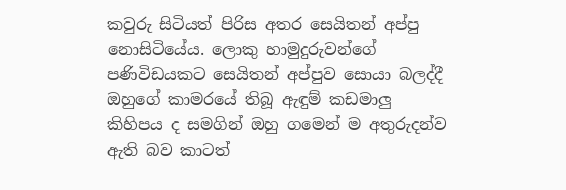කවුරු සිටියත් පිරිස අතර සෙයිතන් අප්පු නොසිටියේය. ලොකු හාමුදුරුවන්ගේ පණිවිඩයකට සෙයිතන් අප්පුව සොයා බලද්දී ඔහුගේ කාමරයේ තිබූ ඇඳුම් කඩමාලු කිහිපය ද සමගින් ඔහු ගමෙන් ම අතුරුදන්ව ඇති බව කාටත්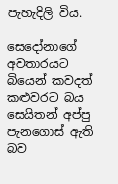පැහැදිලි විය.

සෙදෝනාගේ අවතාරයට බියෙන් කවදත් කළුවරට බය සෙයිතන් අප්පු පැනගොස් ඇති බව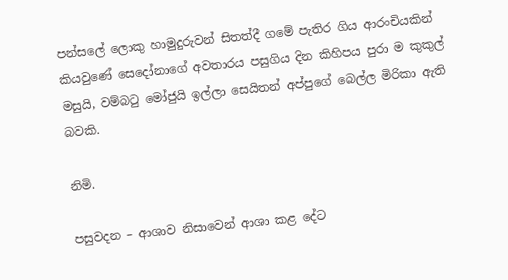පන්සලේ ලොකු හාමුදුරුවන් සිතත්දී ගමේ පැතිර ගිය ආරංචියකින් කියවුණේ සෙදෝනාගේ අවතාරය පසුගිය දින කිහිපය පුරා ම කුකුල් මසුයි, වම්බටු මෝජුයි ඉල්ලා සෙයිතන් අප්පුගේ බෙල්ල මිරිකා ඇති බවකි.

නිමි.

පසුවදන – ආශාව නිසාවෙන් ආශා කළ දේට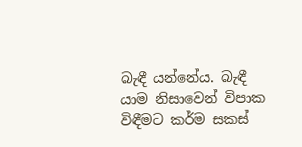බැඳී යන්නේය. බැඳී යාම නිසාවෙන් විපාක විඳීමට කර්ම සකස්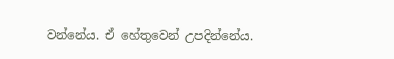වන්නේය. ඒ හේතුවෙන් උපදින්නේය.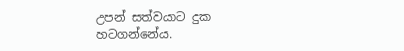උපන් සත්වයාට දුක හටගන්නේය.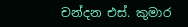චන්දන එස්. කුමාර